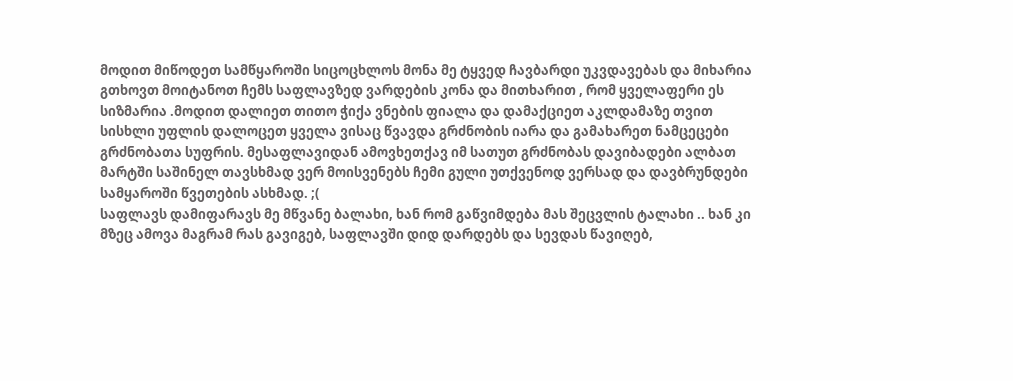მოდით მიწოდეთ სამწყაროში სიცოცხლოს მონა მე ტყვედ ჩავბარდი უკვდავებას და მიხარია გთხოვთ მოიტანოთ ჩემს საფლავზედ ვარდების კონა და მითხარით , რომ ყველაფერი ეს სიზმარია .მოდით დალიეთ თითო ჭიქა ვნების ფიალა და დამაქციეთ აკლდამაზე თვით სისხლი უფლის დალოცეთ ყველა ვისაც წვავდა გრძნობის იარა და გამახარეთ ნამცეცები გრძნობათა სუფრის. მესაფლავიდან ამოვხეთქავ იმ სათუთ გრძნობას დავიბადები ალბათ მარტში საშინელ თავსხმად ვერ მოისვენებს ჩემი გული უთქვენოდ ვერსად და დავბრუნდები სამყაროში წვეთების ასხმად. ;(
საფლავს დამიფარავს მე მწვანე ბალახი, ხან რომ გაწვიმდება მას შეცვლის ტალახი .. ხან კი მზეც ამოვა მაგრამ რას გავიგებ, საფლავში დიდ დარდებს და სევდას წავიღებ,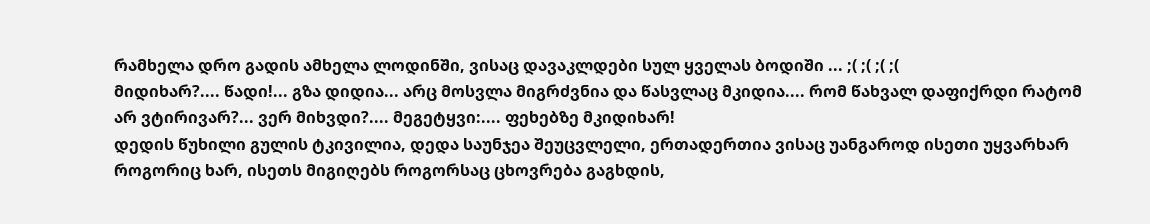რამხელა დრო გადის ამხელა ლოდინში, ვისაც დავაკლდები სულ ყველას ბოდიში ... ;( ;( ;( ;(
მიდიხარ?.... წადი!... გზა დიდია... არც მოსვლა მიგრძვნია და წასვლაც მკიდია.... რომ წახვალ დაფიქრდი რატომ არ ვტირივარ?... ვერ მიხვდი?.... მეგეტყვი:.... ფეხებზე მკიდიხარ!
დედის წუხილი გულის ტკივილია, დედა საუნჯეა შეუცვლელი, ერთადერთია ვისაც უანგაროდ ისეთი უყვარხარ როგორიც ხარ, ისეთს მიგიღებს როგორსაც ცხოვრება გაგხდის,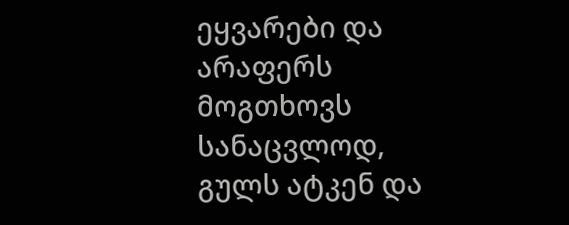ეყვარები და არაფერს მოგთხოვს სანაცვლოდ, გულს ატკენ და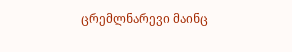ცრემლნარევი მაინც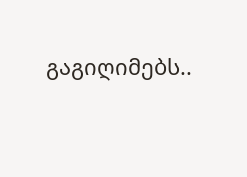გაგიღიმებს..